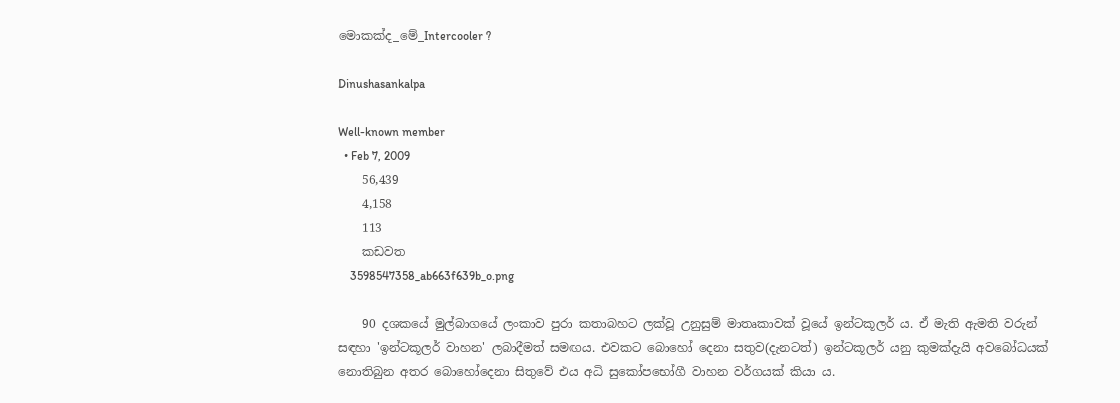මොකක්ද_මේ_Intercooler ?

Dinushasankalpa

Well-known member
  • Feb 7, 2009
    56,439
    4,158
    113
    කඩවත
    3598547358_ab663f639b_o.png

    90 දශකයේ මුල්බාගයේ ලංකාව පුරා කතාබහට ලක්වූ උනුසුම් මාතෘකාවක් වූයේ ඉන්ටකූලර් ය. ඒ මැති ඇමති වරුන් සඳහා 'ඉන්ටකූලර් වාහන' ලබාදීමත් සමඟය. එවකට බොහෝ දෙනා සතුව(දැනටත්) ඉන්ටකූලර් යනු කුමක්දැයි අවබෝධයක් නොතිබුන අතර බොහෝදෙනා සිතුවේ එය අධි සුකෝපභෝගී වාහන වර්ගයක් කියා ය.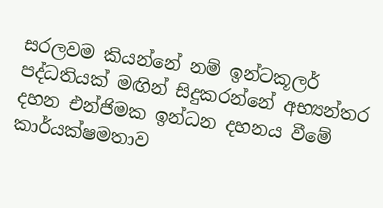සරලවම කියන්නේ නම් ඉන්ටකූලර් පද්ධතියක් මඟින් සිදුකරන්නේ අභ්‍යන්තර දහන එන්ජිමක ඉන්ධන දහනය වීමේ කාර්යක්ෂමතාව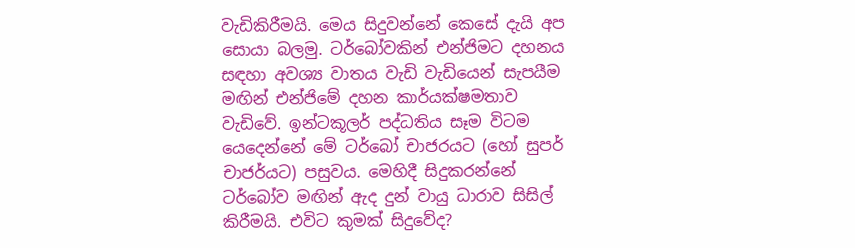වැඩිකිරීමයි. මෙය සිදුවන්නේ කෙසේ දැයි අප සොයා බලමු. ටර්බෝවකින් එන්ජිමට දහනය සඳහා අවශ්‍ය වාතය වැඩි වැඩියෙන් සැපයීම මඟින් එන්ජිමේ දහන කාර්යක්ෂමතාව වැඩිවේ. ඉන්ටකූලර් පද්ධතිය සෑම විටම යෙදෙන්නේ මේ ටර්බෝ චාජරයට (හෝ සුපර් චාජර්යට) පසුවය. මෙහිදී සිදුකරන්නේ ටර්බෝව මඟින් ඇද දුන් වායු ධාරාව සිසිල් කිරීමයි. එවිට කුමක් සිදුවේද?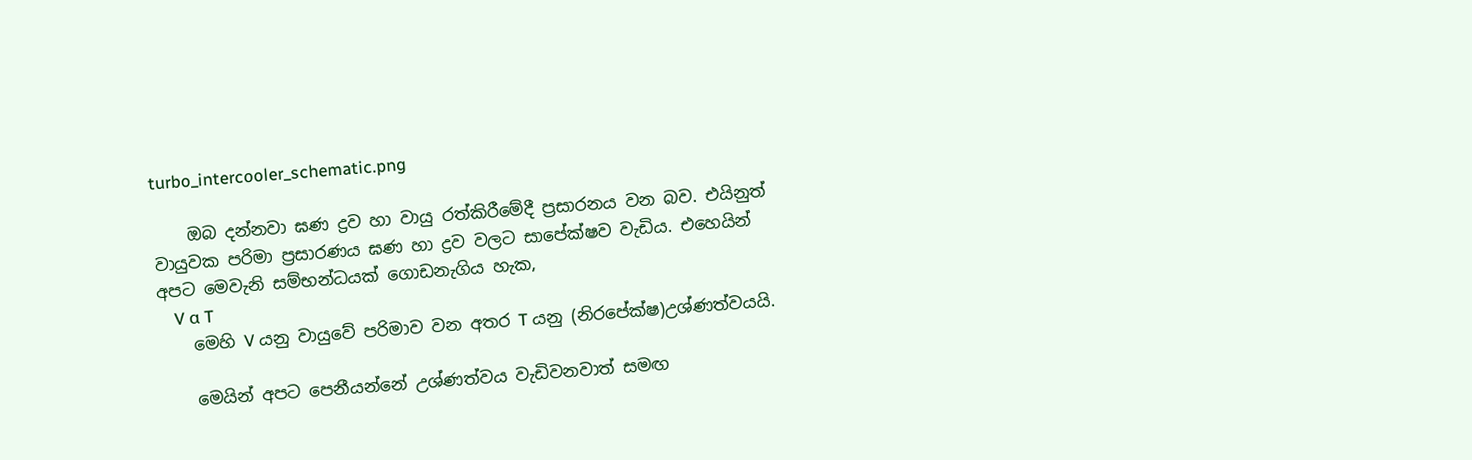turbo_intercooler_schematic.png

    ඔබ දන්නවා ඝණ ද්‍රව හා වායු රත්කිරීමේදී ප්‍රසාරනය වන බව. එයිනුත් වායුවක පරිමා ප්‍රසාරණය ඝණ හා ද්‍රව වලට සාපේක්ෂව වැඩිය. එහෙයින් අපට මෙවැනි සම්භන්ධයක් ගොඩනැගිය හැක,
    V α T
    මෙහි V යනු වායුවේ පරිමාව වන අතර T යනු (නිරපේක්ෂ)උශ්ණත්වයයි.

    මෙයින් අපට පෙනීයන්නේ උශ්ණත්වය වැඩිවනවාත් සමඟ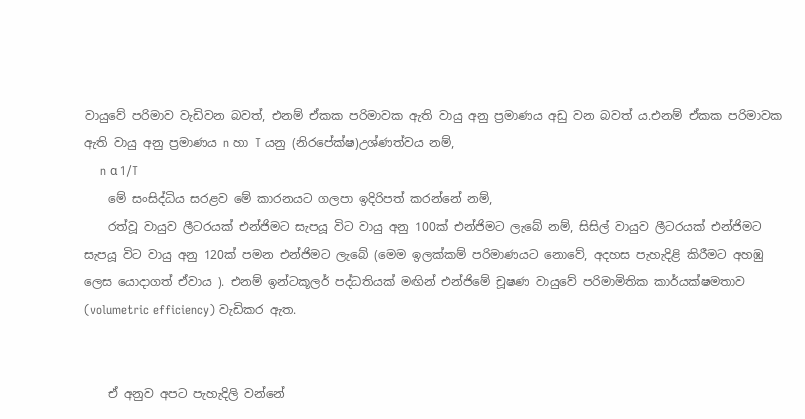වායුවේ පරිමාව වැඩිවන බවත්, එනම් ඒකක පරිමාවක ඇති වායු අනු ප්‍රමාණය අඩු වන බවත් ය.එනම් ඒකක පරිමාවක ඇති වායු අනු ප්‍රමාණය n හා T යනු (නිරපේක්ෂ)උශ්ණත්වය නම්,
    n α 1/T
    මේ සංසිද්ධිය සරළව මේ කාරනයට ගලපා ඉදිරිපත් කරන්නේ නම්,
    රත්වූ වායුව ලීටරයක් එන්ජිමට සැපයූ විට වායු අනු 100ක් එන්ජිමට ලැබේ නම්, සිසිල් වායුව ලීටරයක් එන්ජිමට සැපයූ විට වායු අනු 120ක් පමන එන්ජිමට ලැබේ (මෙම ඉලක්කම් පරිමාණයට නොවේ, අදහස පැහැදිළි කිරීමට අහඹු ලෙස යොදාගත් ඒවාය ). එනම් ඉන්ටකූලර් පද්ධතියක් මඟින් එන්ජිමේ චූෂණ වායුවේ පරිමාමිතික කාර්යක්ෂමතාව (volumetric efficiency) වැඩිකර ඇත.


    ඒ අනුව අපට පැහැදිලි වන්නේ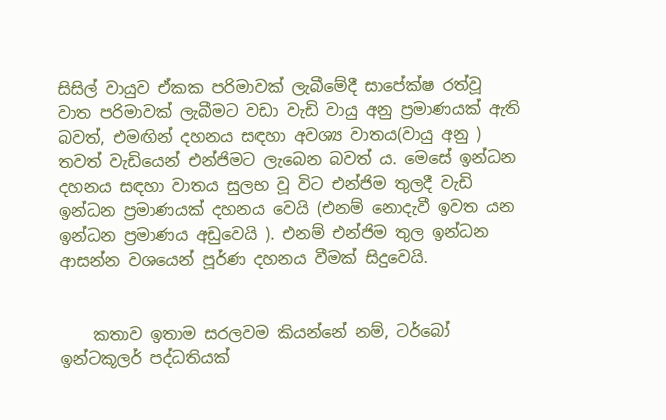සිසිල් වායුව ඒකක පරිමාවක් ලැබීමේදී සාපේක්ෂ රත්වූ වාත පරිමාවක් ලැබීමට වඩා වැඩි වායු අනු ප්‍රමාණයක් ඇති බවත්, එමඟින් දහනය සඳහා අවශ්‍ය වාතය(වායු අනු ) තවත් වැඩියෙන් එන්ජිමට ලැබෙන බවත් ය. මෙසේ ඉන්ධන දහනය සඳහා වාතය සුලභ වූ විට එන්ජිම තුලදී වැඩි ඉන්ධන ප්‍රමාණයක් දහනය වෙයි (එනම් නොදැවී ඉවත යන ඉන්ධන ප්‍රමාණය අඩුවෙයි ). එනම් එන්ජිම තුල ඉන්ධන ආසන්න වශයෙන් පූර්ණ දහනය වීමක් සිදුවෙයි.


    කතාව ඉතාම සරලවම කියන්නේ නම්, ටර්බෝ ඉන්ටකූලර් පද්ධතියක්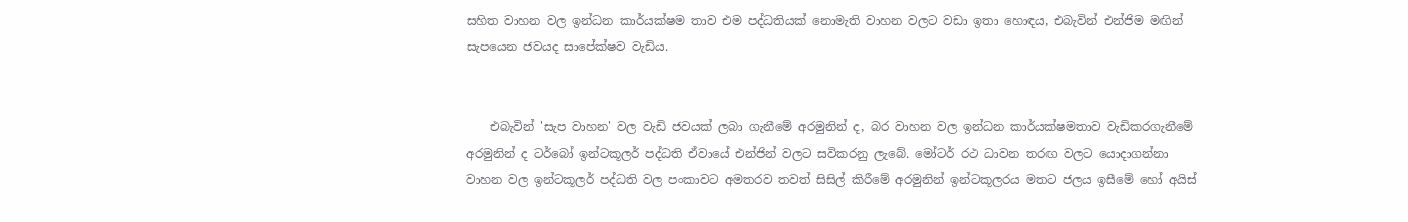සහිත වාහන වල ඉන්ධන කාර්යක්ෂම තාව එම පද්ධතියක් නොමැති වාහන වලට වඩා ඉතා හොඳය, එබැවින් එන්ජිම මඟින් සැපයෙන ජවයද සාපේක්ෂව වැඩිය.


    එබැවින් 'සැප වාහන' වල වැඩි ජවයක් ලබා ගැනීමේ අරමුනින් ද, බර වාහන වල ඉන්ධන කාර්යක්ෂමතාව වැඩිකරගැනීමේ අරමුනින් ද ටර්බෝ ඉන්ටකූලර් පද්ධති ඒවායේ එන්ජින් වලට සවිකරනු ලැබේ. මෝටර් රථ ධාවන තරඟ වලට යොදාගන්නා වාහන වල ඉන්ටකූලර් පද්ධති වල පංකාවට අමතරව තවත් සිසිල් කිරීමේ අරමුනින් ඉන්ටකූලරය මතට ජලය ඉසීමේ හෝ අයිස්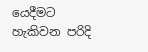යෙදීමට හැකිවන පරිදි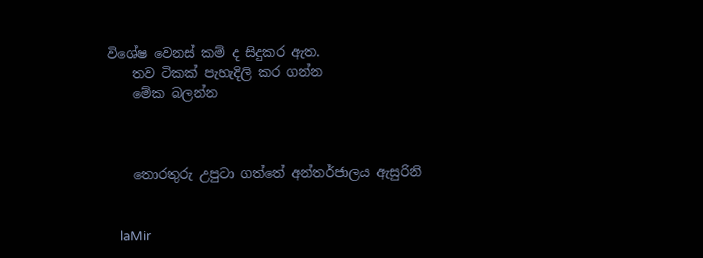විශේෂ වෙනස් කම් ද සිදුකර ඇත.
    තව ටිකක් පැහැදිලි කර ගන්න
    මේක බලන්න



    තොරතුරු උපුටා ගත්තේ අන්තර්ජාලය ඇසුරිනි


    laMir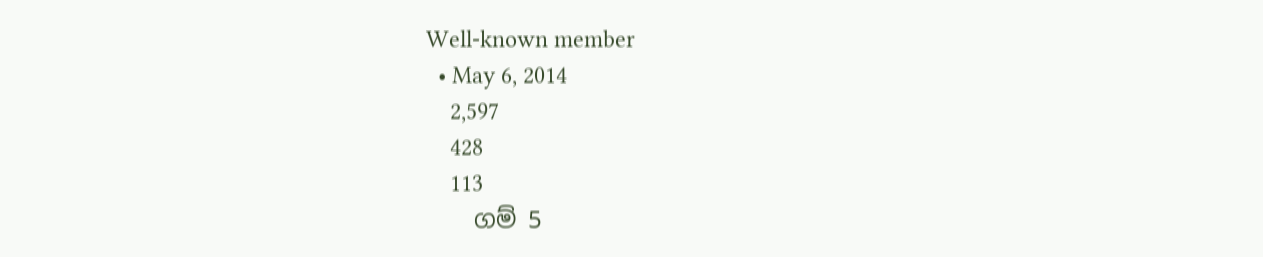Well-known member
  • May 6, 2014
    2,597
    428
    113
    ගම් 5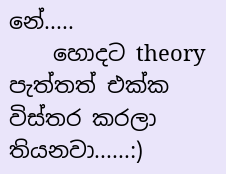නේ.....
    හොදට theory පැත්තත් එක්ක විස්තර කරලා තියනවා......:)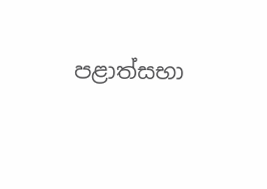පළාත්සභා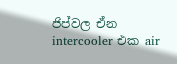ජිප්වල ඒන intercooler එක air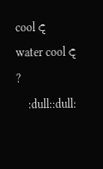cool ද water cool ද ?
    :dull::dull: